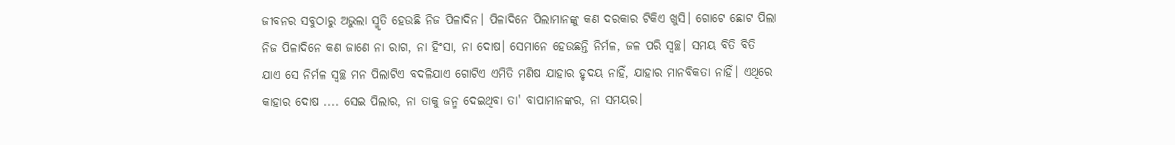ଜୀବନର ସବୁଠାରୁ ଅଭୁଲା ସ୍ମୃତି ହେଉଛି ନିଜ ପିଳାଦିନ। ପିଳାଦିନେ ପିଲାମାନଙ୍କୁ କଣ ଦରକାର ଟିକିଏ ଖୁସି। ଗୋଟେ ଛୋଟ ପିଲା ନିଜ ପିଳାଦିନେ କଣ ଜାଣେ ନା ରାଗ, ନା ହିଂସା, ନା ଦୋଷ। ସେମାନେ ହେଉଛନ୍ତି ନିର୍ମଳ, ଜଳ ପରି ସ୍ଵଚ୍ଛ। ସମୟ ବିତି ବିତି ଯାଏ ସେ ନିର୍ମଳ ସ୍ଵଚ୍ଛ ମନ ପିଲାଟିଏ ବଦଳିଯାଏ ଗୋଟିଏ ଏମିତି ମଣିଷ ଯାହାର ହୃଦୟ ନାହିଁ, ଯାହାର ମାନବିକତା ନାହିଁ। ଏଥିରେ କାହାର ଦୋଷ .... ସେଇ ପିଲାର, ନା ତାକୁ ଜନ୍ମ ଦେଇଥିବା ତା' ବାପାମାନଙ୍କର, ନା ସମୟର।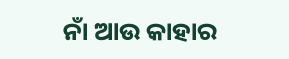ନାଁ ଆଉ କାହାର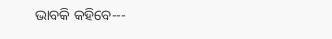ଭାବକି କହିବେ---